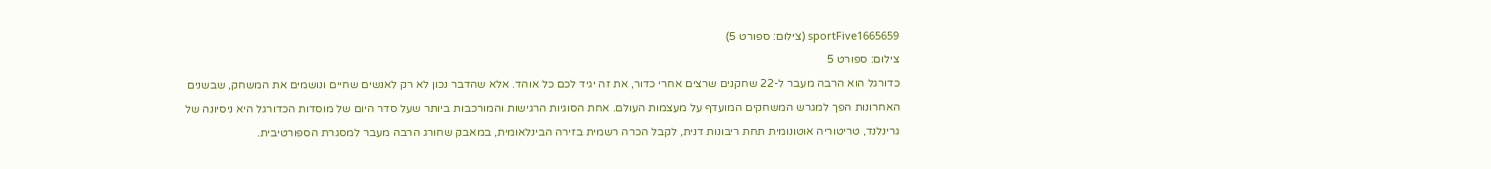sportFive1665659 (צילום: ספורט 5)
צילום: ספורט 5
כדורגל הוא הרבה מעבר ל-22 שחקנים שרצים אחרי כדור, את זה יגיד לכם כל אוהד. אלא שהדבר נכון לא רק לאנשים שחיים ונושמים את המשחק, שבשנים האחרונות הפך למגרש המשחקים המועדף על מעצמות העולם. אחת הסוגיות הרגישות והמורכבות ביותר שעל סדר היום של מוסדות הכדורגל היא ניסיונה של גרינלנד, טריטוריה אוטונומית תחת ריבונות דנית, לקבל הכרה רשמית בזירה הבינלאומית, במאבק שחורג הרבה מעבר למסגרת הספורטיבית.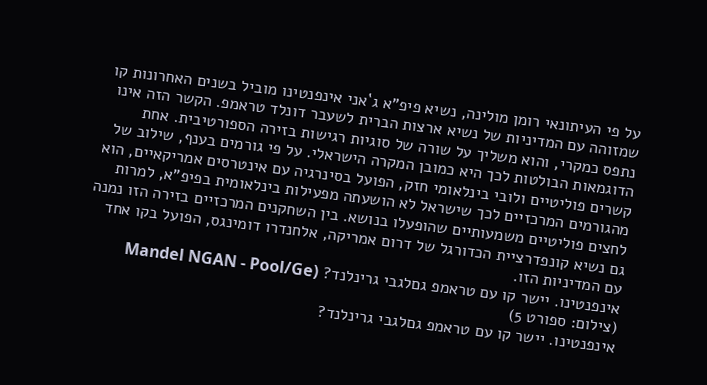על פי העיתונאי רומן מולינה, נשיא פיפ"א ג`אני אינפנטינו מוביל בשנים האחרונות קו שמזוהה עם המדיניות של נשיא ארצות הברית לשעבר דונלד טראמפ. הקשר הזה אינו נתפס כמקרי, והוא משליך על שורה של סוגיות רגישות בזירה הספורטיבית. אחת הדוגמאות הבולטות לכך היא כמובן המקרה הישראלי. על פי גורמים בענף, שילוב של קשרים פוליטיים ולובי בינלאומי חזק, הפועל בסינרגיה עם אינטרסים אמריקאיים, הוא מהגורמים המרכזיים לכך שישראל לא הושעתה מפעילות בינלאומית בפיפ"א, למרות לחצים פוליטיים משמעותיים שהופעלו בנושא. בין השחקנים המרכזיים בזירה הזו נמנה גם נשיא קונפדרציית הכדורגל של דרום אמריקה, אלחנדרו דומינגס, הפועל בקו אחד עם המדיניות הזו.
אינפנטינו. יישר קו עם טראמפ גםלגבי גרינלנד? (Mandel NGAN - Pool/Ge (צילום: ספורט 5)
אינפנטינו. יישר קו עם טראמפ גםלגבי גרינלנד?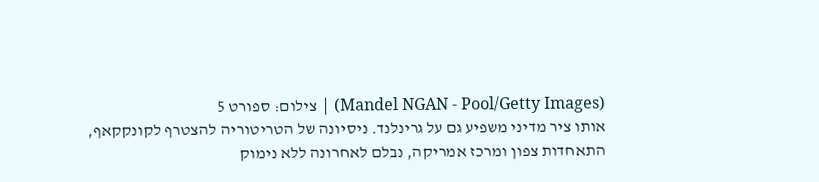(Mandel NGAN - Pool/Getty Images) | צילום: ספורט 5
אותו ציר מדיני משפיע גם על גרינלנד. ניסיונה של הטריטוריה להצטרף לקונקקאף, התאחדות צפון ומרכז אמריקה, נבלם לאחרונה ללא נימוק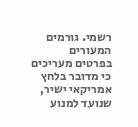רשמי. גורמים המעורים בפרטים מעריכים כי מדובר בלחץ אמריקאי ישיר, שנועד למנוע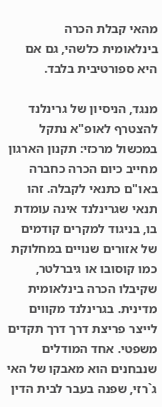מהאי קבלת הכרה בינלאומית כלשהי, גם אם היא ספורטיבית בלבד.

מנגד, הניסיון של גרינלנד להצטרף לאופ"א נתקל במכשול מרכזי: תקנון הארגון מחייב כיום הכרה כחברה באו"ם כתנאי לקבלה. זהו תנאי שגרינלנד אינה עומדת בו, בניגוד למקרים קודמים של אזורים שנויים במחלוקת כמו קוסובו או גיברלטר, שקיבלו הכרה בינלאומית מדינית. בגרינלנד מקווים לייצר פריצת דרך דרך תקדים משפטי. אחד המודלים שנבחנים הוא מאבקו של האי ג`רזי, שפנה בעבר לבית הדין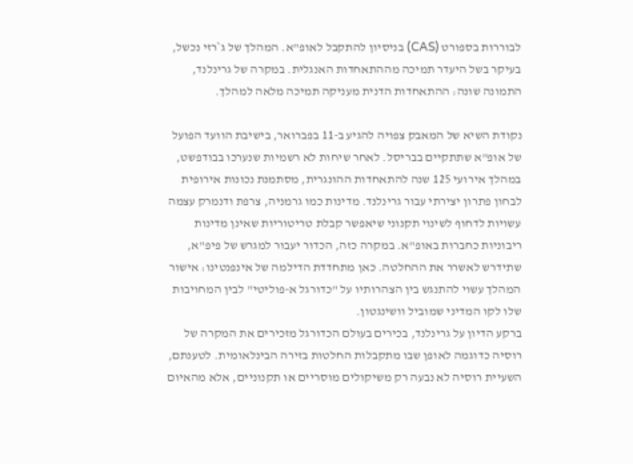לבוררות בספורט (CAS) בניסיון להתקבל לאופ"א. המהלך של ג`רזי נכשל, בעיקר בשל היעדר תמיכה מההתאחדות האנגלית. במקרה של גרינלנד, התמונה שונה: ההתאחדות הדנית מעניקה תמיכה מלאה למהלך.

נקודת השיא של המאבק צפויה להגיע ב-11 בפברואר, בישיבת הוועד הפועל של אופ"א שתתקיים בבריסל. לאחר שיחות לא רשמיות שנערכו בבודפשט, במהלך אירועי 125 שנה להתאחדות ההונגרית, מסתמנת נכונות אירופית לבחון פתרון יצירתי עבור גרינלנד. מדינות כמו גרמניה, צרפת ודנמרק עצמה עשויות לדחוף לשינוי תקנוני שיאפשר קבלת טריטוריות שאינן מדינות ריבוניות כחברות באופ"א. במקרה כזה, הכדור יעבור למגרש של פיפ"א, שתידרש לאשרר את ההחלטה. כאן מתחדדת הדילמה של אינפנטינו: אישור המהלך עשוי להתנגש בין הצהרותיו על "כדורגל א-פוליטי" לבין המחויבות שלו לקו המדיני שמוביל וושינגטון.
ברקע הדיון על גרינלנד, בכירים בעולם הכדורגל מזכירים את המקרה של רוסיה כדוגמה לאופן שבו מתקבלות החלטות בזירה הבינלאומית. לטענתם, השעיית רוסיה לא נבעה רק משיקולים מוסריים או תקנוניים, אלא מהאיום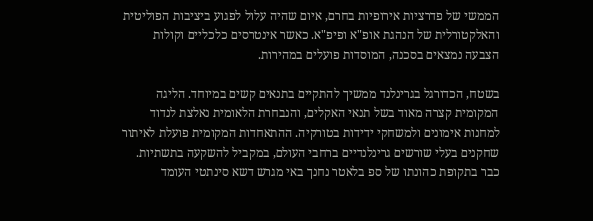הממשי של פדרציות אירופיות בחרם, איום שהיה עלול לפגוע ביציבות הפוליטית והאלקטורלית של הנהגת אופ"א ופיפ"א. כאשר אינטרסים כלכליים וקולות הצבעה נמצאים בסכנה, המוסדות פועלים במהירות.

בשטח, הכדורגל בגרינלנד ממשיך להתקיים בתנאים קשים במיוחד. הליגה המקומית קצרה מאוד בשל תנאי האקלים, והנבחרת הלאומית נאלצת לנדוד למחנות אימונים ולמשחקי ידידות בטורקיה. ההתאחדות המקומית פועלת לאיתור שחקנים בעלי שורשים גרינלנדיים ברחבי העולם, במקביל להשקעה בתשתיות. כבר בתקופת כהונתו של ספ בלאטר נחנך באי מגרש דשא סינתטי העומד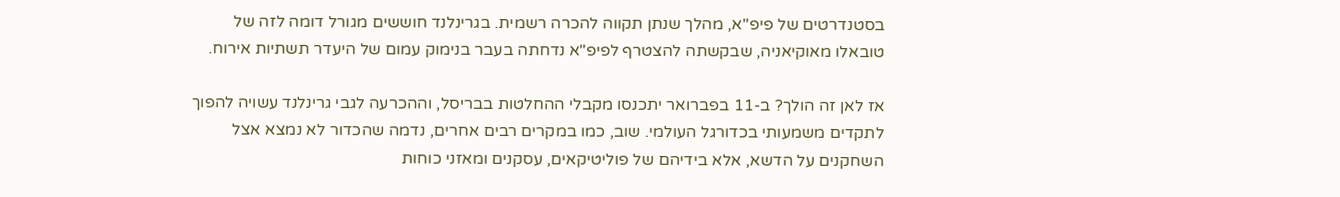בסטנדרטים של פיפ"א, מהלך שנתן תקווה להכרה רשמית. בגרינלנד חוששים מגורל דומה לזה של טובאלו מאוקיאניה, שבקשתה להצטרף לפיפ"א נדחתה בעבר בנימוק עמום של היעדר תשתיות אירוח.

אז לאן זה הולך? ב-11 בפברואר יתכנסו מקבלי ההחלטות בבריסל, וההכרעה לגבי גרינלנד עשויה להפוך לתקדים משמעותי בכדורגל העולמי. שוב, כמו במקרים רבים אחרים, נדמה שהכדור לא נמצא אצל השחקנים על הדשא, אלא בידיהם של פוליטיקאים, עסקנים ומאזני כוחות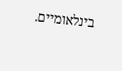בינלאומיים.